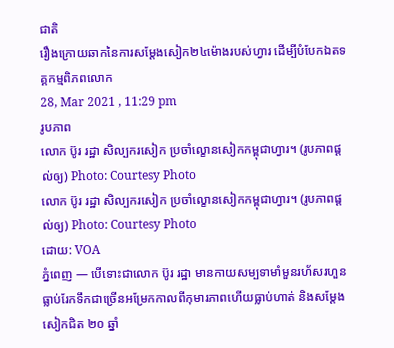ជាតិ
រឿងក្រោយឆាកនៃការសម្តែងសៀក២៤ម៉ោងរបស់ហ្វារ ដើម្បីបំបែកឯតទគ្គកម្មពិភពលោក
28, Mar 2021 , 11:29 pm
រូបភាព
លោក ប៊ូរ រដ្ឋា សិល្បករសៀក ប្រចាំល្ខោនសៀកកម្ពុជាហ្វារ។ (រូបភាពផ្តល់ឲ្យ) Photo: Courtesy Photo
លោក ប៊ូរ រដ្ឋា សិល្បករសៀក ប្រចាំល្ខោនសៀកកម្ពុជាហ្វារ។ (រូបភាពផ្តល់ឲ្យ) Photo: Courtesy Photo
ដោយ: VOA
ភ្នំពេញ — បើទោះជាលោក ប៊ូរ រដ្ឋា មានកាយសម្បទាមាំមួនរហ័សរហួនធ្លាប់រែកទឹកជាច្រើនអម្រែកកាលពីកុមារភាពហើយធ្លាប់ហាត់ និងសម្តែងសៀកជិត ២០ ឆ្នាំ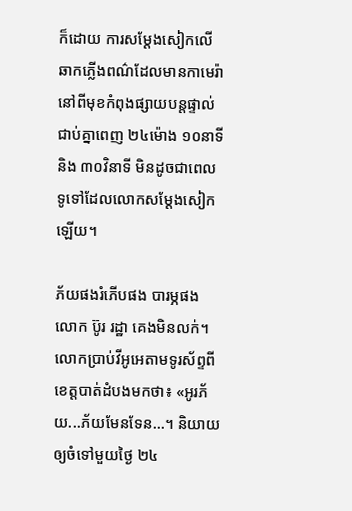ក៏ដោយ ការសម្តែងសៀកលើឆាកភ្លើងពណ៌ដែលមានកាមេរ៉ានៅពីមុខកំពុងផ្សាយបន្តផ្ទាល់ជាប់គ្នាពេញ ២៤ម៉ោង ១០នាទី និង ៣០វិនាទី មិនដូចជាពេលទូទៅដែលលោកសម្តែងសៀកឡើយ។

ភ័យផងរំភើបផង បារម្ភផង លោក ប៊ូរ រដ្ឋា គេងមិនលក់។ លោកប្រាប់វីអូអេតាមទូរស័ព្ទពីខេត្តបាត់ដំបងមកថា៖ «អូរភ័យ...ភ័យមែនទែន...។ និយាយឲ្យចំទៅមួយថ្ងៃ ២៤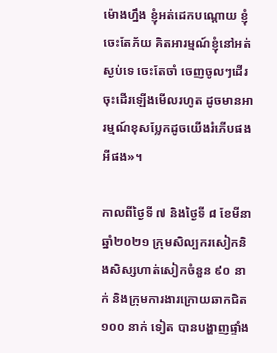ម៉ោងហ្នឹង ខ្ញុំអត់ដេកបណ្តោយ ខ្ញុំចេះតែភ័យ គិតអារម្មណ៍ខ្ញុំនៅអត់ស្ងប់ទេ ចេះតែចាំ ចេញចូលៗដើរចុះដើរឡើងមើលរហូត ដូចមានអារម្មណ៍ខុសប្លែកដូចយើងរំភើបផងអីផង»។

កាលពីថ្ងៃទី ៧ និងថ្ងៃទី ៨ ខែមីនា ឆ្នាំ២០២១ ក្រុមសិល្បករសៀកនិងសិស្សហាត់សៀកចំនួន ៩០ នាក់ និងក្រុមការងារក្រោយឆាកជិត ១០០ នាក់ ទៀត បានបង្ហាញផ្ទាំង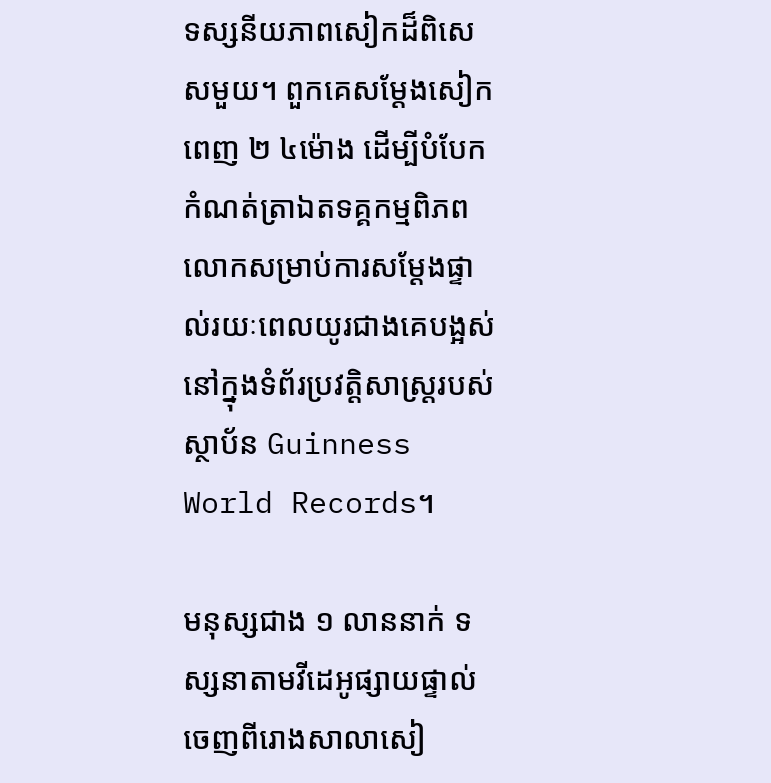ទស្សនីយភាពសៀកដ៏ពិសេសមួយ។ ពួកគេសម្តែងសៀកពេញ ២ ៤ម៉ោង ដើម្បីបំបែកកំណត់ត្រាឯតទគ្គកម្មពិភពលោកសម្រាប់ការសម្តែងផ្ទាល់រយៈពេលយូរជាងគេបង្អស់ នៅក្នុងទំព័រប្រវត្តិសាស្ត្ររបស់ស្ថាប័ន Guinness World Records។

មនុស្សជាង ១ លាននាក់ ទស្សនាតាមវីដេអូផ្សាយផ្ទាល់ចេញពីរោងសាលាសៀ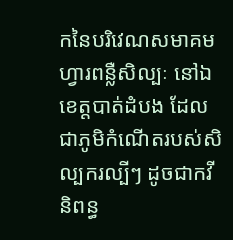កនៃបរិវេណសមាគមហ្វារពន្លឺសិល្បៈ នៅឯខេត្តបាត់ដំបង ដែលជាភូមិកំណើតរបស់សិល្បករល្បីៗ ដូចជាកវីនិពន្ធ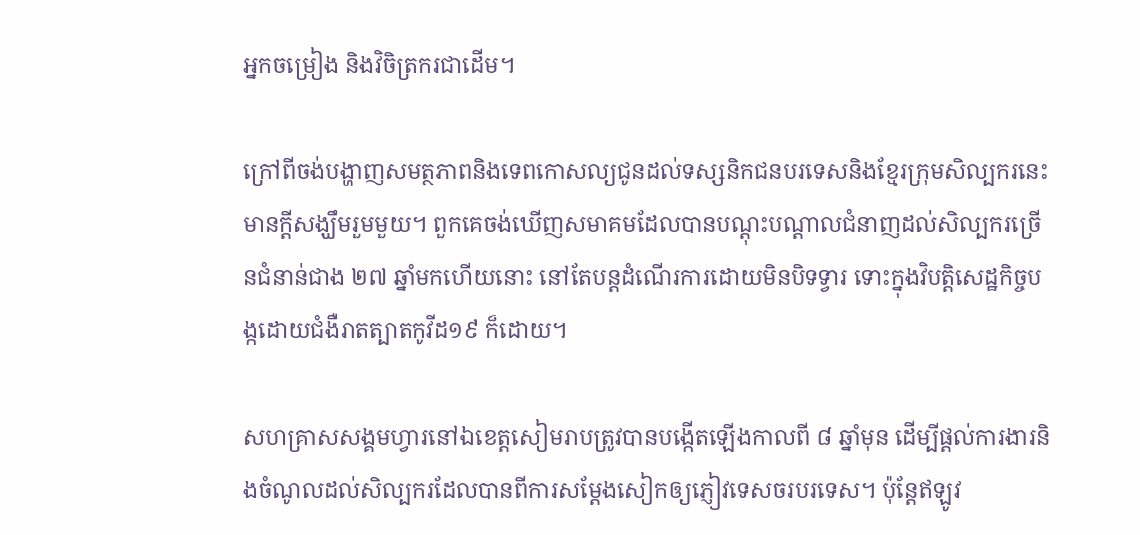អ្នកចម្រៀង និងវិចិត្រករជាដើម។

ក្រៅពីចង់បង្ហាញសមត្ថភាពនិងទេពកោសល្យជូនដល់ទស្សនិកជនបរទេសនិងខ្មែរក្រុមសិល្បករនេះមានក្តីសង្ឃឹមរួមមួយ។ ពួកគេចង់ឃើញសមាគមដែលបានបណ្តុះបណ្តាលជំនាញដល់សិល្បករច្រើនជំនាន់ជាង ២៧ ឆ្នាំមកហើយនោះ នៅតែបន្តដំណើរការដោយមិនបិទទ្វារ ទោះក្នុងវិបត្តិសេដ្ឋកិច្ចបង្កដោយជំងឺរាតត្បាតកូវីដ១៩ ក៏ដោយ។

សហគ្រាសសង្គមហ្វារនៅឯខេត្តសៀមរាបត្រូវបានបង្កើតឡើងកាលពី ៨ ឆ្នាំមុន ដើម្បីផ្តល់ការងារនិងចំណូលដល់សិល្បករដែលបានពីការសម្តែងសៀកឲ្យភ្ញៀវទេសចរបរទេស។ ប៉ុន្តែឥឡូវ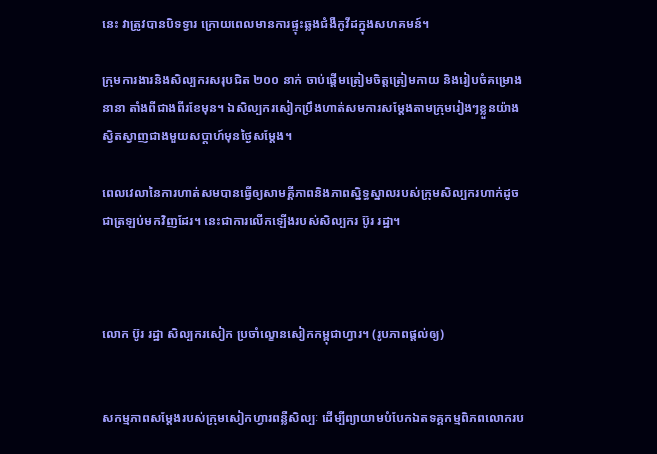នេះ វាត្រូវបានបិទទ្វារ ក្រោយពេលមានការផ្ទុះឆ្លងជំងឺកូវីដក្នុងសហគមន៍។

ក្រុមការងារនិងសិល្បករសរុបជិត ២០០ នាក់ ចាប់ផ្តើមត្រៀមចិត្តត្រៀមកាយ និងរៀបចំគម្រោងនានា តាំងពីជាងពីរខែមុន។ ឯសិល្បករសៀកប្រឹងហាត់សមការសម្តែងតាមក្រុមរៀងៗខ្លួនយ៉ាងស្វិតស្វាញជាងមួយសប្តាហ៍មុនថ្ងៃសម្តែង។

ពេលវេលានៃការហាត់សមបានធ្វើឲ្យសាមគ្គីភាពនិងភាពស្និទ្ធស្នាលរបស់ក្រុមសិល្បករហាក់ដូចជាត្រឡប់មកវិញដែរ។ នេះជាការលើកឡើងរបស់សិល្បករ ប៊ូរ រដ្ឋា។



លោក ប៊ូរ រដ្ឋា សិល្បករសៀក ប្រចាំល្ខោនសៀកកម្ពុជាហ្វារ។ (រូបភាពផ្តល់ឲ្យ)


សកម្មភាពសម្តែងរបស់ក្រុមសៀកហ្វារពន្លឺសិល្បៈ ដើម្បីព្យាយាមបំបែកឯតទគ្គកម្មពិភពលោករប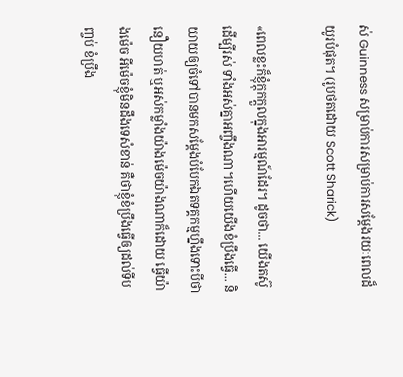ស់ Guinness សម្រាប់ការសម្រាប់ការសម្តែងរយៈពេលដ៏យូរបំផុត។ (រូបថតដោយ Scott Sharick)

«ពេលខ្លះក៏ខ្ញុំក្តុកក្តួលក្នុងអារម្មណ៍ដែរ។ ដូចថា... យើងតស៊ូដើម្បីរស់ ទាំងអស់គ្នាអញ្ចឹងណា។ហើយយើងខំប្រឹងធ្វើ... និយាយឲ្យចំទៅបានមកសម្តែងបំបែកឯតទគ្គកម្មហ្នឹងទោះបីថានឿយហត់ ឬអស់កម្លាំងយ៉ាងម៉េចយ៉ាងណាក៏ដោយ ធ្វើយ៉ាងម៉េច អីម៉េចខ្ញុំមិនដឹងទេសំខាន់ គឺថាខ្ញុំខំប្រឹងធ្វើឲ្យដល់ទីបញ្ចប់ ខំប្រឹង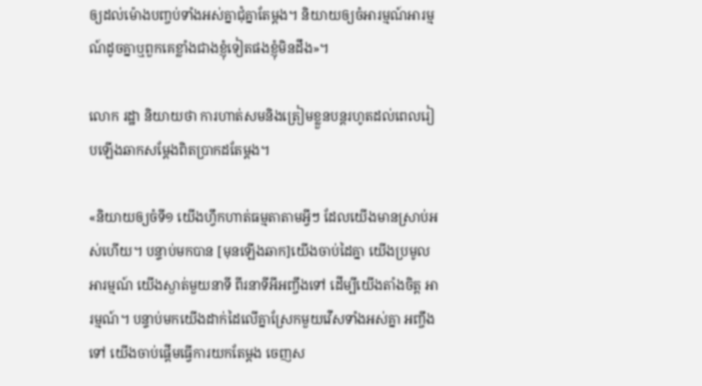ឲ្យដល់ម៉ោងបញ្ចប់ទាំងអស់គ្នាជុំគ្នាតែម្តង។ និយាយឲ្យចំអារម្មណ៍អារម្មណ៍ដូចគ្នាឬពួកគេខ្លាំងជាងខ្ញុំទៀតផងខ្ញុំមិនដឹង»។

លោក រដ្ឋា និយាយថា ការហាត់សមនិងត្រៀមខ្លួនបន្ដរហូតដល់ពេលរៀបឡើងឆាកសម្តែងពិតប្រាកដតែម្តង។

«និយាយឲ្យចំទី១ យើងហ្វឹកហាត់ធម្មតាតាមអ្វីៗ ដែលយើងមានស្រាប់អស់ហើយ។ បន្ទាប់មកបាន [មុនឡើងឆាក]យើងចាប់ដៃគ្នា យើងប្រមូលអារម្មណ៍ យើងស្ងាត់មួយនាទី ពីរនាទីអីអញ្ចឹងទៅ ដើម្បីយើងតាំងចិត្ត អារម្មណ៍។ បន្ទាប់មកយើងដាក់ដៃលើគ្នាស្រែកមួយវើសទាំងអស់គ្នា អញ្ចឹងទៅ យើងចាប់ផ្តើមធ្វើការយកតែម្តង ចេញស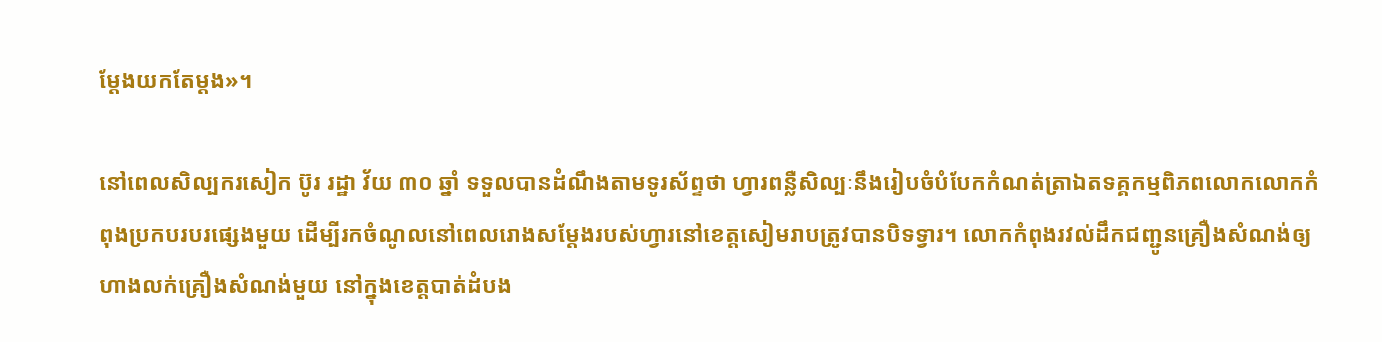ម្តែងយកតែម្តង»។

នៅពេលសិល្បករសៀក ប៊ូរ រដ្ឋា វ័យ ៣០ ឆ្នាំ ទទួលបានដំណឹងតាមទូរស័ព្ទថា ហ្វារពន្លឺសិល្បៈនឹងរៀបចំបំបែកកំណត់ត្រាឯតទគ្គកម្មពិភពលោកលោកកំពុងប្រកបរបរផ្សេងមួយ ដើម្បីរកចំណូលនៅពេលរោងសម្តែងរបស់ហ្វារនៅខេត្តសៀមរាបត្រូវបានបិទទ្វារ។ លោកកំពុងរវល់ដឹកជញ្ជូនគ្រឿងសំណង់ឲ្យហាងលក់គ្រឿងសំណង់មួយ នៅក្នុងខេត្តបាត់ដំបង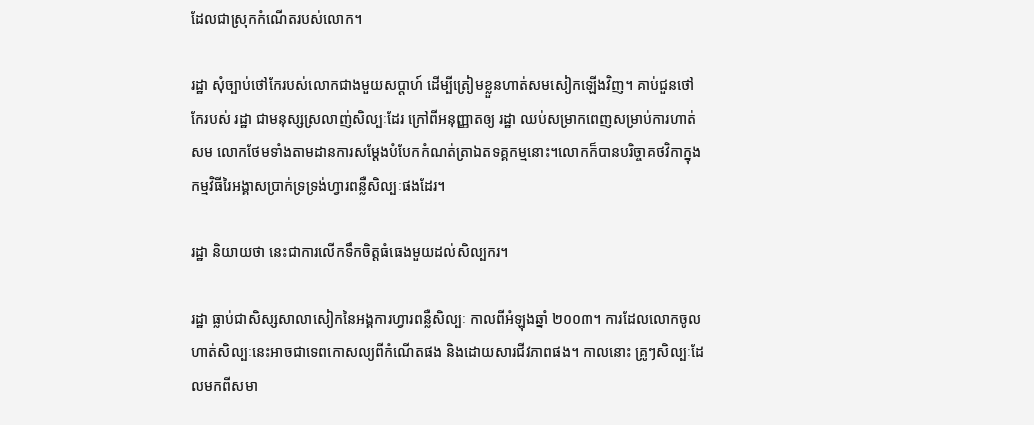ដែលជាស្រុកកំណើតរបស់លោក។

រដ្ឋា សុំច្បាប់ថៅកែរបស់លោកជាងមួយសប្តាហ៍ ដើម្បីត្រៀមខ្លួនហាត់សមសៀកឡើងវិញ។ គាប់ជួនថៅកែរបស់ រដ្ឋា ជាមនុស្សស្រលាញ់សិល្បៈដែរ ក្រៅពីអនុញ្ញាតឲ្យ រដ្ឋា ឈប់សម្រាកពេញសម្រាប់ការហាត់សម លោកថែមទាំងតាមដានការសម្តែងបំបែកកំណត់ត្រាឯតទគ្គកម្មនោះ។លោកក៏បានបរិច្ចាគថវិកាក្នុងកម្មវិធីរៃអង្គាសប្រាក់ទ្រទ្រង់ហ្វារពន្លឺសិល្បៈផងដែរ។

រដ្ឋា និយាយថា នេះជាការលើកទឹកចិត្តធំធេងមួយដល់សិល្បករ។

រដ្ឋា ធ្លាប់ជាសិស្សសាលាសៀកនៃអង្គការហ្វារពន្លឺសិល្បៈ កាលពីអំឡុងឆ្នាំ ២០០៣។ ការដែលលោកចូលហាត់សិល្បៈនេះអាចជាទេពកោសល្យពីកំណើតផង និងដោយសារជីវភាពផង។ កាលនោះ គ្រូៗសិល្បៈដែលមកពីសមា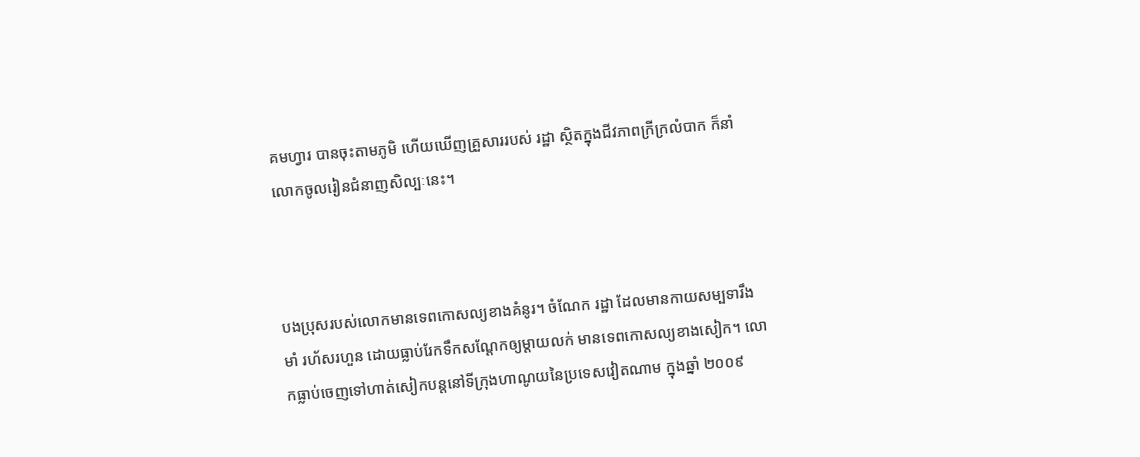គមហ្វារ បានចុះតាមភូមិ ហើយឃើញគ្រួសាររបស់ រដ្ឋា ស្ថិតក្នុងជីវភាពក្រីក្រលំបាក ក៏នាំលោកចូលរៀនជំនាញសិល្បៈនេះ។



បងប្រុសរបស់លោកមានទេពកោសល្យខាងគំនូរ។ ចំណែក រដ្ឋា ដែលមានកាយសម្បទារឹងមាំ រហ័សរហួន ដោយធ្លាប់រែកទឹកសណ្តែកឲ្យម្តាយលក់ មានទេពកោសល្យខាងសៀក។ លោកធ្លាប់ចេញទៅហាត់សៀកបន្តនៅទីក្រុងហាណូយនៃប្រទេសវៀតណាម ក្នុងឆ្នាំ ២០០៩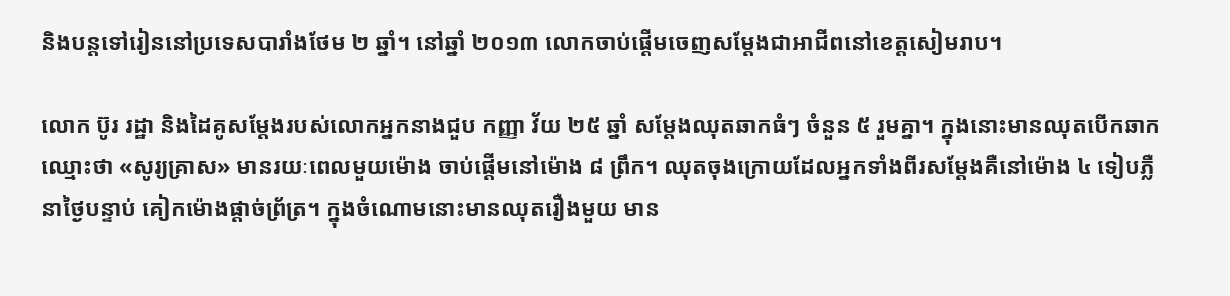និងបន្តទៅរៀននៅប្រទេសបារាំងថែម ២ ឆ្នាំ។ នៅឆ្នាំ ២០១៣ លោកចាប់ផ្តើមចេញសម្តែងជាអាជីពនៅខេត្តសៀមរាប។

លោក ប៊ូរ រដ្ឋា និងដៃគូសម្តែងរបស់លោកអ្នកនាងជួប កញ្ញា វ័យ ២៥ ឆ្នាំ សម្តែងឈុតឆាកធំៗ ចំនួន ៥ រួមគ្នា។ ក្នុងនោះមានឈុតបើកឆាកឈ្មោះថា «សូរ្យគ្រាស» មានរយៈពេលមួយម៉ោង ចាប់ផ្តើមនៅម៉ោង ៨ ព្រឹក។ ឈុតចុងក្រោយដែលអ្នកទាំងពីរសម្តែងគឺនៅម៉ោង ៤ ទៀបភ្លឺ នាថ្ងៃបន្ទាប់ គៀកម៉ោងផ្តាច់ព្រ័ត្រ។ ក្នុងចំណោមនោះមានឈុតរឿងមួយ មាន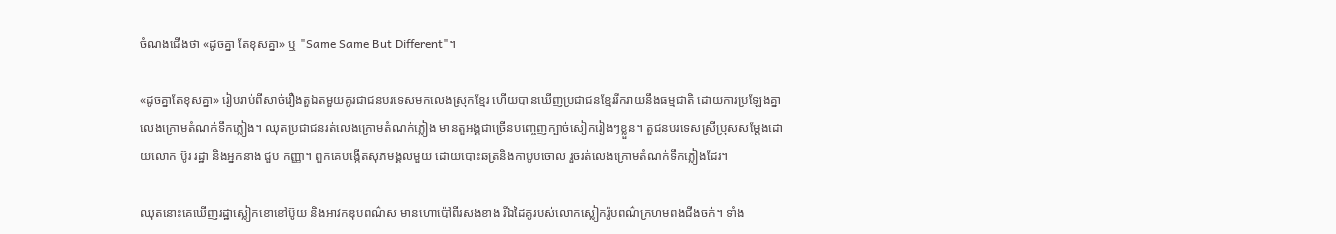ចំណងជើងថា «ដូចគ្នា តែខុសគ្នា» ឬ "Same Same But Different"។

«ដូចគ្នាតែខុសគ្នា» រៀបរាប់ពីសាច់រឿងតួឯតមួយគូរជាជនបរទេសមកលេងស្រុកខ្មែរ ហើយបានឃើញប្រជាជនខ្មែររីករាយនឹងធម្មជាតិ ដោយការប្រឡែងគ្នាលេងក្រោមតំណក់ទឹកភ្លៀង។ ឈុតប្រជាជនរត់លេងក្រោមតំណក់ភ្លៀង មានតួអង្គជាច្រើនបញ្ចេញក្បាច់សៀករៀងៗខ្លួន។ តួជនបរទេសស្រីប្រុសសម្តែងដោយលោក ប៊ូរ រដ្ឋា និងអ្នកនាង ជួប កញ្ញា។ ពួកគេបង្កើតសុភមង្គលមួយ ដោយបោះឆត្រនិងកាបូបចោល រួចរត់លេងក្រោមតំណក់ទឹកភ្លៀងដែរ។

ឈុតនោះគេឃើញរដ្ឋាស្លៀកខោខៅប៊ូយ និងអាវកឌុបពណ៌ស មានហោប៉ៅពីរសងខាង រីឯដៃគូរបស់លោកស្លៀករ៉ូបពណ៌ក្រហមពងជីងចក់។ ទាំង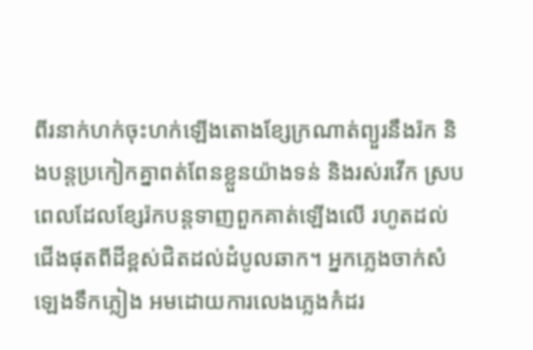ពីរនាក់ហក់ចុះហក់ឡើងតោងខ្សែក្រណាត់ព្យួរនឹងរ៉ក និងបន្តប្រកៀកគ្នាពត់ពែនខ្លួនយ៉ាងទន់ និងរស់រវើក ស្របពេលដែលខ្សែរ៉កបន្តទាញពួកគាត់ឡើងលើ រហូតដល់ជើងផុតពីដីខ្ពស់ជិតដល់ដំបូលឆាក។ អ្នកភ្លេងចាក់សំឡេងទឹកភ្លៀង អមដោយការលេងភ្លេងកំដរ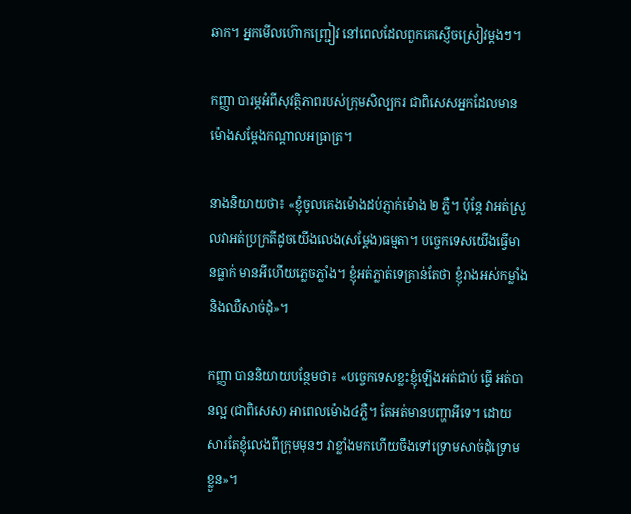ឆាក។ អ្នកមើលហ៊ោកញ្ជ្រៀវ នៅពេលដែលពួកគេស្ញើចស្រៀវម្តងៗ។

កញ្ញា បារម្ភអំពីសុវត្ថិភាពរបស់ក្រុមសិល្បករ ជាពិសេសអ្នកដែលមានម៉ោងសម្តែងកណ្តាលអធ្រាត្រ។

នាងនិយាយថា៖ «ខ្ញុំចូលគេងម៉ោងដប់ភ្ញាក់ម៉ោង ២ ភ្លឺ។ ប៉ុន្តែ វាអត់ស្រួលវាអត់ប្រក្រតីដូចយើងលេង(សម្តែង)ធម្មតា។ បច្ចេកទេសយើងធ្វើមានធ្លាក់ មានអីហើយភ្លេចភ្លាំង។ ខ្ញុំអត់ភ្លាត់ទេគ្រាន់តែថា ខ្ញុំរាងអស់កម្លាំងនិងឈឺសាច់ដុំ»។

កញ្ញា បាននិយាយបន្ថែមថា៖ «បច្ចេកទេសខ្លះខ្ញុំឡើងអត់ជាប់ ធ្វើ អត់បានល្អ (ជាពិសេស) អាពេលម៉ោង៤ភ្លឺ។ តែអត់មានបញ្ហាអីទេ។ ដោយសារតែខ្ញុំលេងពីក្រុមមុនៗ វាខ្លាំងមកហើយចឹងទៅទ្រោមសាច់ដុំទ្រោមខ្លួន»។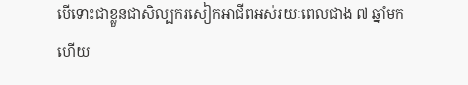បើទោះជាខ្លួនជាសិល្បករសៀកអាជីពអស់រយៈពេលជាង ៧ ឆ្នាំមកហើយ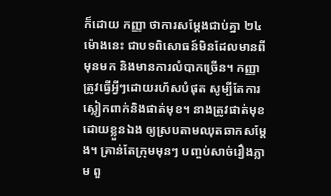ក៏ដោយ កញ្ញា ថាការសម្តែងជាប់គ្នា ២៤ ម៉ោងនេះ ជាបទពិសោធន៍មិនដែលមានពីមុនមក និងមានការលំបាកច្រើន។ កញ្ញាត្រូវធ្វើអ្វីៗដោយរហ័សបំផុត សូម្បីតែការស្លៀកពាក់និងផាត់មុខ។ នាងត្រូវផាត់មុខដោយខ្លួនឯង ឲ្យស្របតាមឈុតឆាកសម្តែង។ គ្រាន់តែក្រុមមុនៗ បញ្ចប់សាច់រឿងភ្លាម ពួ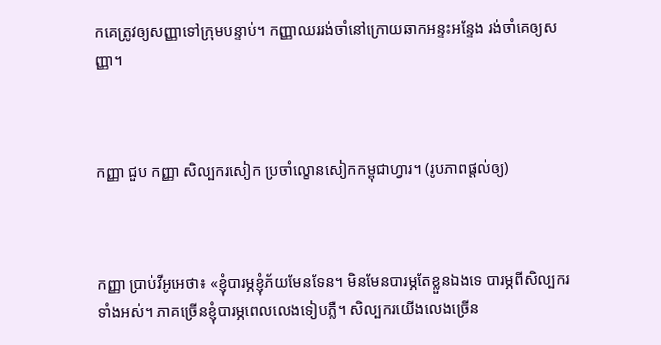កគេត្រូវឲ្យសញ្ញាទៅក្រុមបន្ទាប់។ កញ្ញាឈររង់ចាំនៅក្រោយឆាកអន្ទះអន្ទែង រង់ចាំគេឲ្យសញ្ញា។



កញ្ញា ជួប កញ្ញា សិល្បករសៀក ប្រចាំល្ខោនសៀកកម្ពុជាហ្វារ។ (រូបភាពផ្តល់ឲ្យ)



កញ្ញា ប្រាប់វីអូអេថា៖ «ខ្ញុំបារម្ភខ្ញុំភ័យមែនទែន។ មិនមែនបារម្ភតែខ្លួនឯងទេ បារម្ភពីសិល្បករទាំងអស់។ ភាគច្រើនខ្ញុំបារម្ភពេលលេងទៀបភ្លឺ។ សិល្បករយើងលេងច្រើន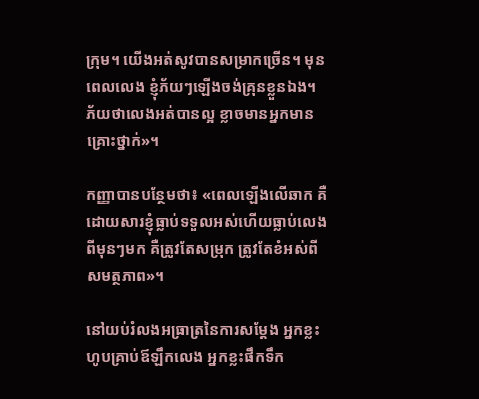ក្រុម។ យើងអត់សូវបានសម្រាកច្រើន។ មុនពេលលេង ខ្ញុំភ័យៗឡើងចង់គ្រុនខ្លួនឯង។ ភ័យថាលេងអត់បានល្អ ខ្លាចមានអ្នកមានគ្រោះថ្នាក់»។

កញ្ញាបានបន្ថែមថា៖ «ពេលឡើងលើឆាក គឺដោយសារខ្ញុំធ្លាប់ទទួលអស់ហើយធ្លាប់លេងពីមុនៗមក គឺត្រូវតែសម្រុក ត្រូវតែខំអស់ពីសមត្ថភាព»។

នៅយប់រំលងអធ្រាត្រនៃការសម្តែង អ្នកខ្លះហូបគ្រាប់ឪឡឹកលេង អ្នកខ្លះផឹកទឹក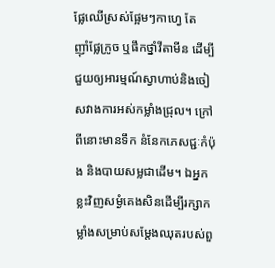ផ្លែឈើស្រស់ផ្អែមៗកាហ្វេ តែ ញ៉ាំផ្លែក្រូច ឬផឹកថ្នាំវីតាមីន ដើម្បីជួយឲ្យអារម្មណ៍ស្វាហាប់និងចៀសវាងការអស់កម្លាំងជ្រុល។ ក្រៅពីនោះមានទឹក នំនែកភេសជ្ជៈកំប៉ុង និងបាយសម្លជាដើម។ ឯអ្នកខ្លះវិញសម្ងំគេងសិនដើម្បីរក្សាកម្លាំងសម្រាប់សម្តែងឈុតរបស់ពួ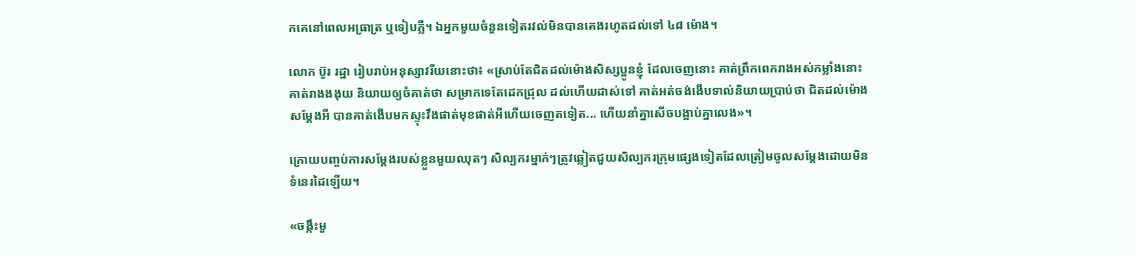កគេនៅពេលអធ្រាត្រ ឬទៀបភ្លឺ។ ឯអ្នកមួយចំនួនទៀតរវល់មិនបានគេងរហូតដល់ទៅ ៤៨ ម៉ោង។

លោក ប៊ូរ រដ្ឋា រៀបរាប់អនុស្សាវរីយនោះថា៖ «ស្រាប់តែជិតដល់ម៉ោងសិស្សប្អូនខ្ញុំ ដែលចេញនោះ គាត់ព្រឹកពេករាងអស់កម្លាំងនោះ គាត់រាងងងុយ និយាយឲ្យចំគាត់ថា សម្រាកទេតែដេកជ្រុល ដល់ហើយដាស់ទៅ គាត់អត់ចង់ងើបទាល់និយាយប្រាប់ថា ជិតដល់ម៉ោងសម្តែងអី បានគាត់ងើបមកស្ទុះវឹងផាត់មុខផាត់អីហើយចេញតទៀត... ហើយនាំគ្នាសើចបង្អាប់គ្នាលេង»។

ក្រោយបញ្ចប់ការសម្តែងរបស់ខ្លួនមួយឈុតៗ សិល្បករម្នាក់ៗត្រូវឆ្លៀតជួយសិល្បករក្រុមផ្សេងទៀតដែលត្រៀមចូលសម្តែងដោយមិនទំនេរដៃឡើយ។

«ចង្កឹះមួ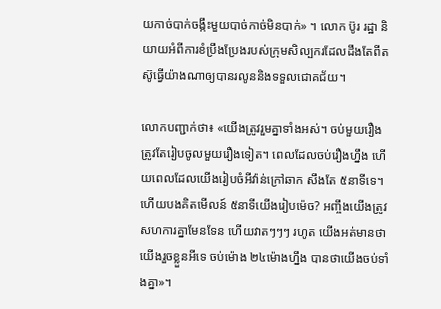យកាច់បាក់ចង្កឹះមួយបាច់កាច់មិនបាក់» ។ លោក ប៊ូរ រដ្ឋា និយាយអំពីការខំប្រឹងប្រែងរបស់ក្រុមសិល្បករដែលដឹងតែពីតស៊ូធ្វើយ៉ាងណាឲ្យបានរលូននិងទទួលជោគជ័យ។

លោកបញ្ជាក់ថា៖ «យើងត្រូវរួមគ្នាទាំងអស់។ ចប់មួយរឿងត្រូវតែរៀបចូលមួយរឿងទៀត។ ពេលដែលចប់រឿងហ្នឹង ហើយពេលដែលយើងរៀបចំអីវ៉ាន់ក្រៅឆាក សឹងតែ ៥នាទីទេ។ ហើយបងគិតមើលន៍ ៥នាទីយើងរៀបម៉េច? អញ្ចឹងយើងត្រូវសហការគ្នាមែនទែន ហើយវាតៗៗៗ រហូត យើងអត់មានថាយើងរួចខ្លួនអីទេ ចប់ម៉ោង ២៤ម៉ោងហ្នឹង បានថាយើងចប់ទាំងគ្នា»។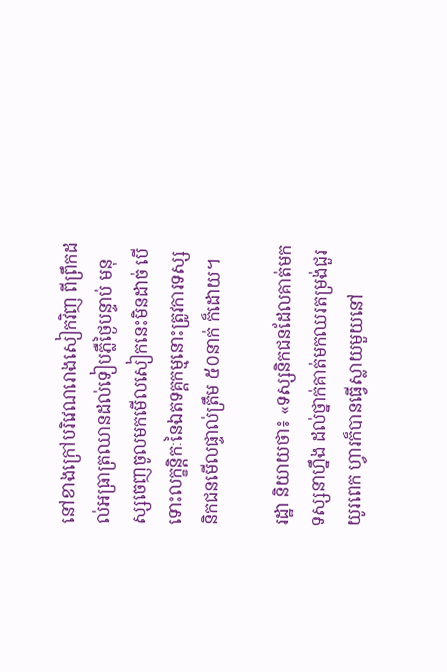នៅខាងក្រៅបរិវេណរោងសៀកវិញ ពីព្រឹកដល់អធ្រាត្រឈានដល់ទៀបភ្លឺថ្ងៃបន្ទាប់ មនុស្សចេញចូលមកមើលសៀកនេះមិនដាច់ បើទោះលក្ខន្តិកៈនៃឯតទគ្គកម្មនោះត្រូវការទស្សនិកជនមើលផ្ទាល់ត្រឹម ៥០នាក់ ក៏ដោយ។

រដ្ឋា និយាយថា៖ «ទស្សនិកជនដែលគាត់មកទស្សនាហ្នឹង ដល់ថ្នាក់គាត់មកឈរតម្រង់ជួរយូរពេក ហ្វារក៏បានធ្វើស្លាយមួយនៅ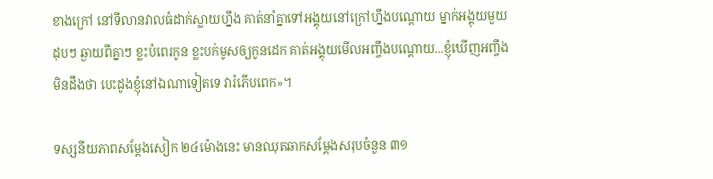ខាងក្រៅ នៅទីលានវាលធំដាក់ស្លាយហ្នឹង គាត់នាំគ្នាទៅអង្គុយនៅក្រៅហ្នឹងបណ្តោយ ម្នាក់អង្គុយមួយដុបៗ ឆ្ងាយពីគ្នាៗ ខ្លះបំពេរកូន ខ្លះបក់មូសឲ្យកូនដេក គាត់អង្គុយមើលអញ្ចឹងបណ្តោយ...ខ្ញុំឃើញអញ្ចឹងមិនដឹងថា បេះដូងខ្ញុំនៅឯណាទៀតទេ វារំភើបពេក»។

ទស្សនីយភាពសម្តែងសៀក ២៤ម៉ោងនេះ មានឈុតឆាកសម្តែងសរុបចំនួន ៣១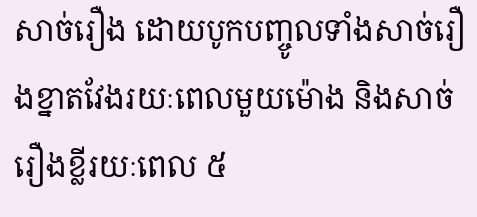សាច់រឿង ដោយបូកបញ្ចូលទាំងសាច់រឿងខ្នាតវែងរយៈពេលមួយម៉ោង និងសាច់រឿងខ្លីរយៈពេល ៥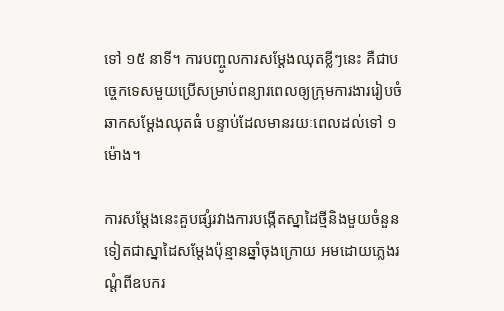ទៅ ១៥ នាទី។ ការបញ្ចូលការសម្តែងឈុតខ្លីៗនេះ គឺជាបច្ចេកទេសមួយប្រើសម្រាប់ពន្យារពេលឲ្យក្រុមការងាររៀបចំឆាកសម្តែងឈុតធំ បន្ទាប់ដែលមានរយៈពេលដល់ទៅ ១ម៉ោង។

ការសម្តែងនេះគួបផ្សំរវាងការបង្កើតស្នាដៃថ្មីនិងមួយចំនួនទៀតជាស្នាដៃសម្តែងប៉ុន្មានឆ្នាំចុងក្រោយ អមដោយភ្លេងរណ្តំពីឧបករ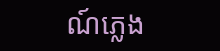ណ៍ភ្លេង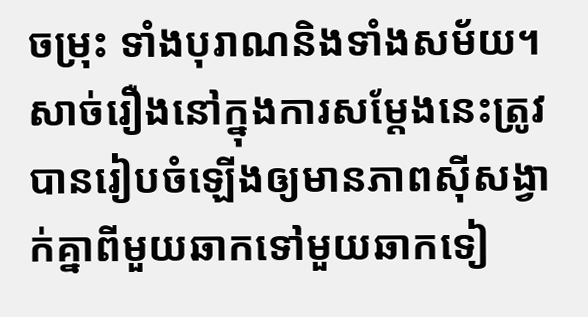ចម្រុះ ទាំងបុរាណនិងទាំងសម័យ។ សាច់រឿងនៅក្នុងការសម្តែងនេះត្រូវបានរៀបចំឡើងឲ្យមានភាពស៊ីសង្វាក់គ្នាពីមួយឆាកទៅមួយឆាកទៀ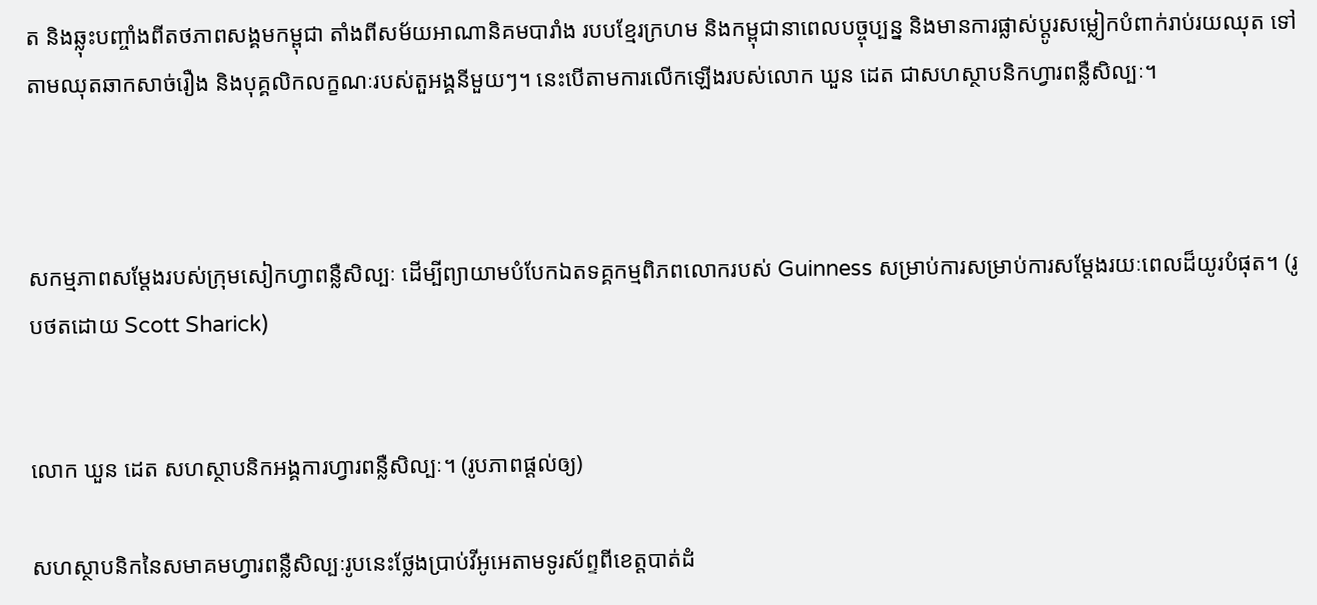ត និងឆ្លុះបញ្ចាំងពីតថភាពសង្គមកម្ពុជា តាំងពីសម័យអាណានិគមបារាំង របបខ្មែរក្រហម និងកម្ពុជានាពេលបច្ចុប្បន្ន និងមានការផ្លាស់ប្តូរសម្លៀកបំពាក់រាប់រយឈុត ទៅតាមឈុតឆាកសាច់រឿង និងបុគ្គលិកលក្ខណៈរបស់តួអង្គនីមួយៗ។ នេះបើតាមការលើកឡើងរបស់លោក ឃួន ដេត ជាសហស្ថាបនិកហ្វារពន្លឺសិល្បៈ។



សកម្មភាពសម្តែងរបស់ក្រុមសៀកហ្វាពន្លឺសិល្បៈ ដើម្បីព្យាយាមបំបែកឯតទគ្គកម្មពិភពលោករបស់ Guinness សម្រាប់ការសម្រាប់ការសម្តែងរយៈពេលដ៏យូរបំផុត។ (រូបថតដោយ Scott Sharick)


លោក ឃួន ដេត សហស្ថាបនិកអង្គការហ្វារពន្លឺសិល្បៈ។ (រូបភាពផ្តល់ឲ្យ)

សហស្ថាបនិកនៃសមាគមហ្វារពន្លឺសិល្បៈរូបនេះថ្លែងប្រាប់វីអូអេតាមទូរស័ព្ទពីខេត្តបាត់ដំ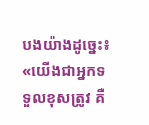បងយ៉ាងដូច្នេះ៖ «យើងជាអ្នកទទួលខុសត្រូវ គឺ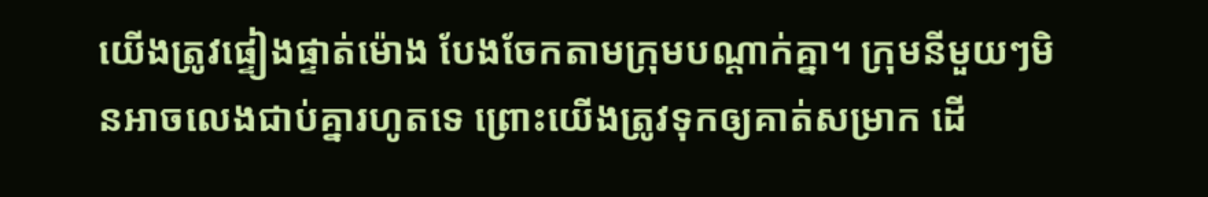យើងត្រូវផ្ទៀងផ្ទាត់ម៉ោង បែងចែកតាមក្រុមបណ្តាក់គ្នា។ ក្រុមនីមួយៗមិនអាចលេងជាប់គ្នារហូតទេ ព្រោះយើងត្រូវទុកឲ្យគាត់សម្រាក ដើ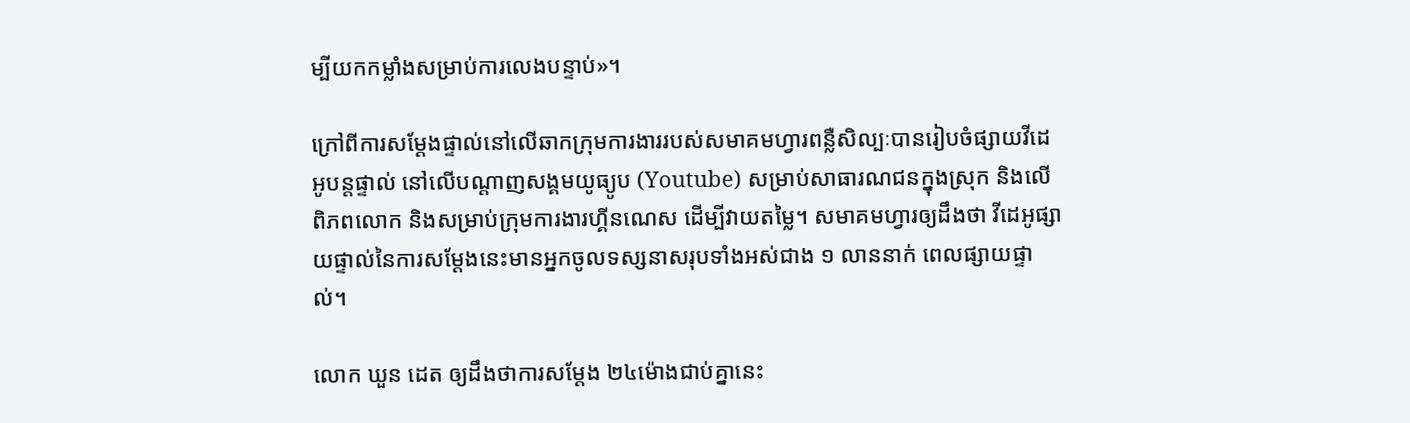ម្បីយកកម្លាំងសម្រាប់ការលេងបន្ទាប់»។

ក្រៅពីការសម្តែងផ្ទាល់នៅលើឆាកក្រុមការងាររបស់សមាគមហ្វារពន្លឺសិល្បៈបានរៀបចំផ្សាយវីដេអូបន្តផ្ទាល់ នៅលើបណ្តាញសង្គមយូធ្យូប (Youtube) សម្រាប់សាធារណជនក្នុងស្រុក និងលើពិភពលោក និងសម្រាប់ក្រុមការងារហ្គីនណេស ដើម្បីវាយតម្លៃ។ សមាគមហ្វារឲ្យដឹងថា វីដេអូផ្សាយផ្ទាល់នៃការសម្តែងនេះមានអ្នកចូលទស្សនាសរុបទាំងអស់ជាង ១ លាននាក់ ពេលផ្សាយផ្ទាល់។

លោក ឃួន ដេត ឲ្យដឹងថាការសម្តែង ២៤ម៉ោងជាប់គ្នានេះ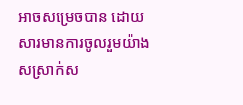អាចសម្រេចបាន ដោយសារមានការចូលរួមយ៉ាងសស្រាក់ស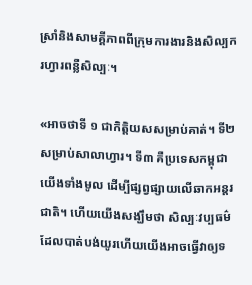ស្រាំនិងសាមគ្គីភាពពីក្រុមការងារនិងសិល្បករហ្វារពន្លឺសិល្បៈ។

«អាចថាទី ១ ជាកិត្តិយសសម្រាប់គាត់។ ទី២ សម្រាប់សាលាហ្វារ។ ទី៣ គឺប្រទេសកម្ពុជាយើងទាំងមូល ដើម្បីផ្សព្វផ្សាយលើឆាកអន្តរជាតិ។ ហើយយើងសង្ឃឹមថា សិល្បៈវប្បធម៌ដែលបាត់បង់យូរហើយយើងអាចធ្វើវាឲ្យទ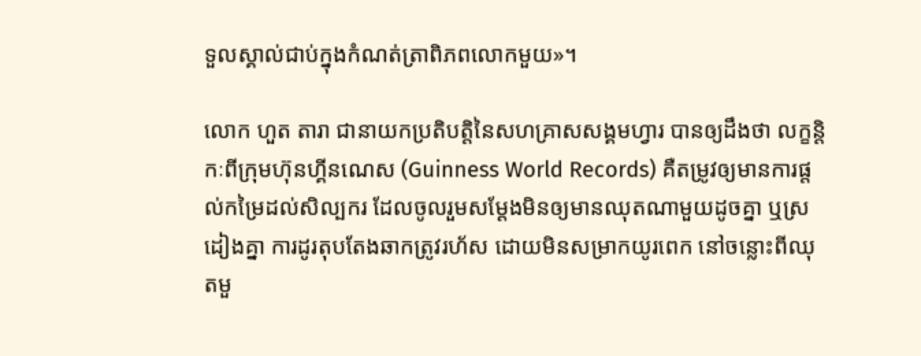ទួលស្គាល់ជាប់ក្នុងកំណត់ត្រាពិភពលោកមួយ»។

លោក ហួត តារា ជានាយកប្រតិបត្តិនៃសហគ្រាសសង្គមហ្វារ បានឲ្យដឹងថា លក្ខន្តិកៈពីក្រុមហ៊ុនហ្គីនណេស (Guinness World Records) គឺតម្រូវឲ្យមានការផ្តល់កម្រៃដល់សិល្បករ ដែលចូលរួមសម្តែងមិនឲ្យមានឈុតណាមួយដូចគ្នា ឬស្រដៀងគ្នា ការដូរតុបតែងឆាកត្រូវរហ័ស ដោយមិនសម្រាកយូរពេក នៅចន្លោះពីឈុតមួ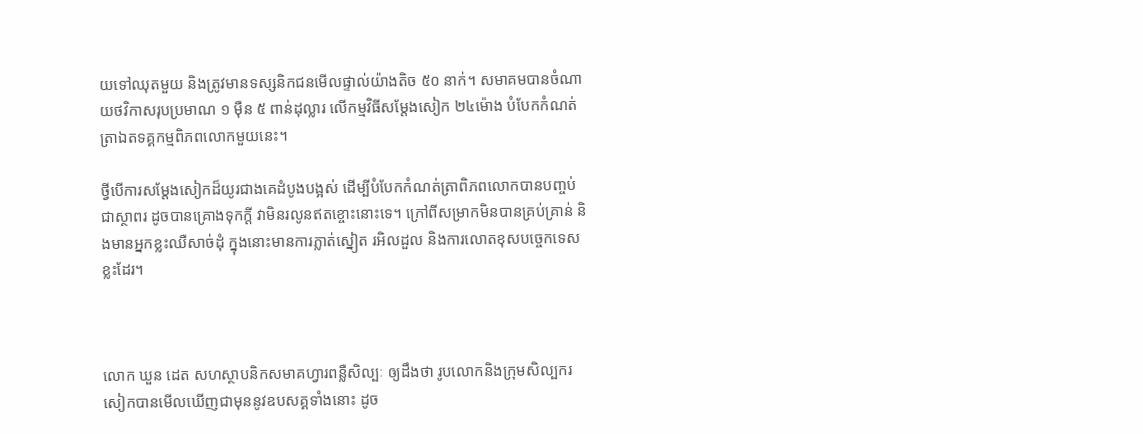យទៅឈុតមួយ និងត្រូវមានទស្សនិកជនមើលផ្ទាល់យ៉ាងតិច ៥០ នាក់។ សមាគមបានចំណាយថវិកាសរុបប្រមាណ ១ ម៉ឺន ៥ ពាន់ដុល្លារ លើកម្មវិធីសម្តែងសៀក ២៤ម៉ោង បំបែកកំណត់ត្រាឯតទគ្គកម្មពិភពលោកមួយនេះ។

ថ្វីបើការសម្តែងសៀកដ៏យូរជាងគេដំបូងបង្អស់ ដើម្បីបំបែកកំណត់ត្រាពិភពលោកបានបញ្ចប់ជាស្ថាពរ ដូចបានគ្រោងទុកក្តី វាមិនរលូនឥតខ្ចោះនោះទេ។ ក្រៅពីសម្រាកមិនបានគ្រប់គ្រាន់ និងមានអ្នកខ្លះឈឺសាច់ដុំ ក្នុងនោះមានការភ្លាត់ស្នៀត រអិលដួល និងការលោតខុសបច្ចេកទេសខ្លះដែរ។



លោក ឃួន ដេត សហស្ថាបនិកសមាគហ្វារពន្លឺសិល្បៈ ឲ្យដឹងថា រូបលោកនិងក្រុមសិល្បករសៀកបានមើលឃើញជាមុននូវឧបសគ្គទាំងនោះ ដូច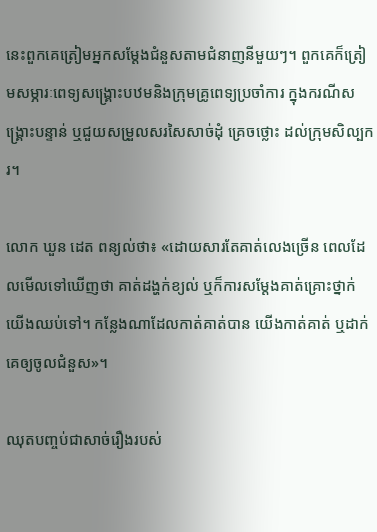នេះពួកគេត្រៀមអ្នកសម្តែងជំនួសតាមជំនាញនីមួយៗ។ ពួកគេក៏ត្រៀមសម្ភារៈពេទ្យសង្គ្រោះបឋមនិងក្រុមគ្រូពេទ្យប្រចាំការ ក្នុងករណីសង្គ្រោះបន្ទាន់ ឬជួយសម្រួលសរសៃសាច់ដុំ គ្រេចថ្លោះ ដល់ក្រុមសិល្បករ។

លោក ឃួន ដេត ពន្យល់ថា៖ «ដោយសារតែគាត់លេងច្រើន ពេលដែលមើលទៅឃើញថា គាត់ដង្ហក់ខ្យល់ ឬក៏ការសម្តែងគាត់គ្រោះថ្នាក់ យើងឈប់ទៅ។ កន្លែងណាដែលកាត់គាត់បាន យើងកាត់គាត់ ឬដាក់គេឲ្យចូលជំនួស»។

ឈុតបញ្ចប់ជាសាច់រឿងរបស់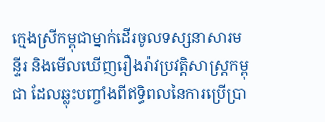ក្មេងស្រីកម្ពុជាម្នាក់ដើរចូលទស្សនាសារមន្ទីរ និងមើលឃើញរឿងរ៉ាវប្រវត្តិសាស្ត្រកម្ពុជា ដែលឆ្លុះបញ្ចាំងពីឥទ្ធិពលនៃការប្រើប្រា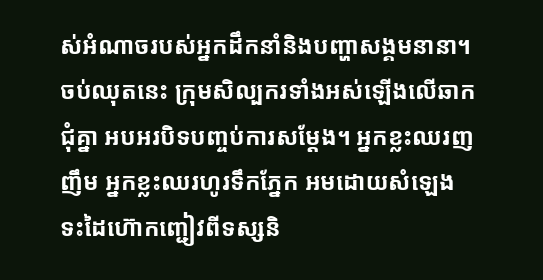ស់អំណាចរបស់អ្នកដឹកនាំនិងបញ្ហាសង្គមនានា។ ចប់ឈុតនេះ ក្រុមសិល្បករទាំងអស់ឡើងលើឆាកជុំគ្នា អបអរបិទបញ្ចប់ការសម្តែង។ អ្នកខ្លះឈរញញឹម អ្នកខ្លះឈរហូរទឹកភ្នែក អមដោយសំឡេងទះដៃហ៊ោកញ្ជៀវពីទស្សនិ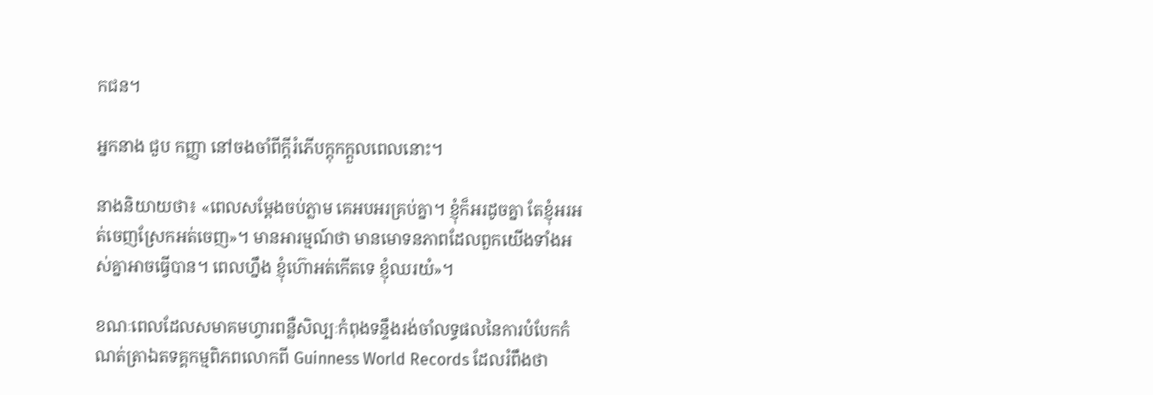កជន។

អ្នកនាង ជួប កញ្ញា នៅចងចាំពីក្តីរំភើបក្តុកក្តួលពេលនោះ។

នាងនិយាយថា៖ «ពេលសម្តែងចប់ភ្លាម គេអបអរគ្រប់គ្នា។ ខ្ញុំក៏អរដូចគ្នា តែខ្ញុំអរអត់ចេញស្រែកអត់ចេញ»។ មានអារម្មណ៍ថា មានមោទនភាពដែលពួកយើងទាំងអស់គ្នាអាចធ្វើបាន។ ពេលហ្នឹង ខ្ញុំហ៊ោអត់កើតទេ ខ្ញុំឈរយំ»។

ខណៈពេលដែលសមាគមហ្វារពន្លឺសិល្បៈកំពុងទន្ទឹងរង់ចាំលទ្ធផលនៃការបំបែកកំណត់ត្រាឯតទគ្គកម្មពិភពលោកពី Guinness World Records ដែលរំពឹងថា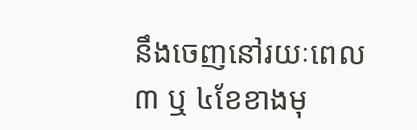នឹងចេញនៅរយៈពេល ៣ ឬ ៤ខែខាងមុ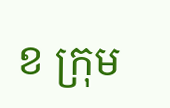ខ ក្រុម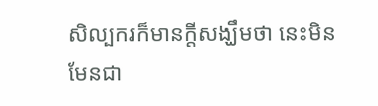សិល្បករក៏មានក្តីសង្ឃឹមថា នេះមិនមែនជា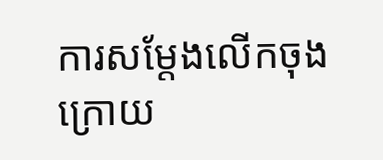ការសម្តែងលើកចុងក្រោយ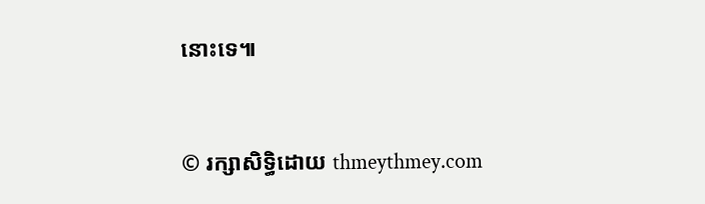នោះទេ៕


© រក្សាសិទ្ធិដោយ thmeythmey.com